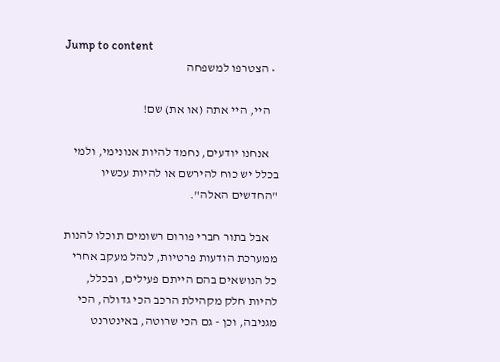Jump to content
  • הצטרפו למשפחה

    היי, היי אתה (או את) שם!

    אנחנו יודעים, נחמד להיות אנונימי, ולמי בכלל יש כוח להירשם או להיות עכשיו "החדשים האלה".

    אבל בתור חברי פורום רשומים תוכלו להנות ממערכת הודעות פרטיות, לנהל מעקב אחרי כל הנושאים בהם הייתם פעילים, ובכלל, להיות חלק מקהילת הרכב הכי גדולה, הכי מגניבה, וכן - גם הכי שרוטה, באינטרנט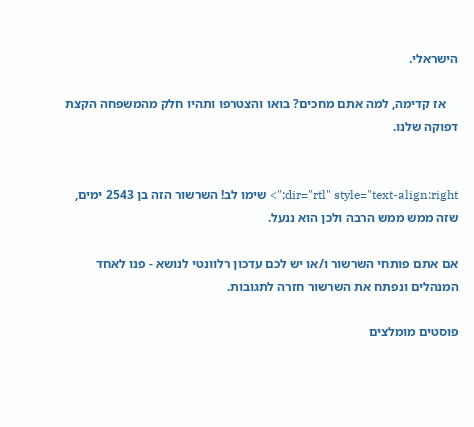הישראלי.

    אז קדימה, למה אתם מחכים? בואו והצטרפו ותהיו חלק מהמשפחה הקצת דפוקה שלנו.


dir="rtl" style="text-align:right;"> שימו לב! השרשור הזה בן 2543 ימים, שזה ממש ממש הרבה ולכן הוא ננעל.

אם אתם פותחי השרשור ו/או יש לכם עדכון רלוונטי לנושא - פנו לאחד המנהלים ונפתח את השרשור חזרה לתגובות.

פוסטים מומלצים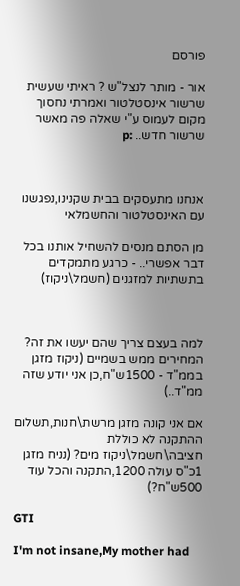פורסם

אור - מותר לנצל"ש ? ראיתי שעשית שרשור אינסטלטור ואמרתי נחסוך מקום לעמוס ע"י שאלה פה מאשר שרשור חדש.. :p



אנחנו מתעסקים בבית שקנינו,נפגשנו עם האינסטלטור והחשמלאי

מן הסתם מנסים להשחיל אותנו בכל דבר אפשרי.. - כרגע מתמקדים בתשתיות למזגנים (חשמל\ניקוז)



למה בעצם צריך שהם יעשו את זה? המחירים ממש בשמיים (ניקוז מזגן בממ"ד - 1500ש"ח,כן אני יודע שזה ממ"ד..)

אם אני קונה מזגן מרשת\חנות,תשלום ההתקנה לא כוללת חציבה\חשמל\ניקוז מים? (נניח מזגן 1כ"ס עולה 1200,התקנה והכל עוד 500ש"ח?)

GTI

I'm not insane,My mother had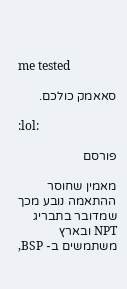me tested

סאאמק כולכם.

:lol:

פורסם

מאמין שחוסר ההתאמה נובע מכך שמדובר בתבריג NPT ובארץ משתמשים ב- BSP,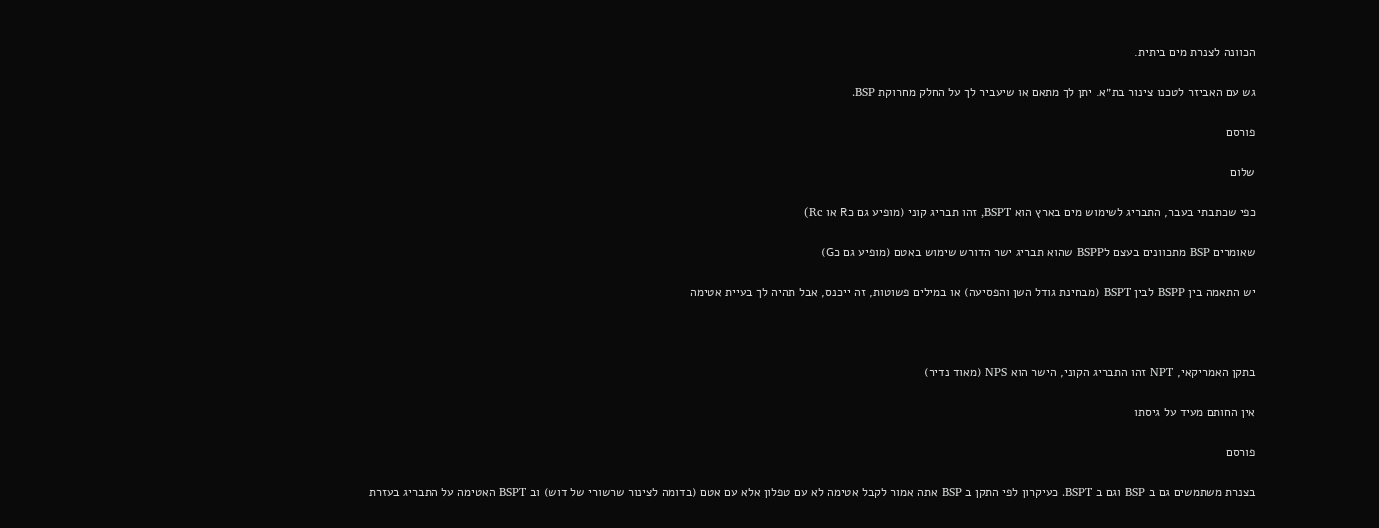הכוונה לצנרת מים ביתית.

גש עם האביזר לטכנו צינור בת״א. יתן לך מתאם או שיעביר לך על החלק מחרוקת BSP.

פורסם

שלום

כפי שכתבתי בעבר, התבריג לשימוש מים בארץ הוא BSPT, זהו תבריג קוני (מופיע גם כR או Rc)

שאומרים BSP מתכוונים בעצם לBSPP שהוא תבריג ישר הדורש שימוש באטם (מופיע גם כG)

יש התאמה בין BSPP לבין BSPT (מבחינת גודל השן והפסיעה) או במילים פשוטות, זה ייכנס, אבל תהיה לך בעיית אטימה



בתקן האמריקאי, NPT זהו התבריג הקוני, הישר הוא NPS (מאוד נדיר)

אין החותם מעיד על גיסתו

פורסם

בצנרת משתמשים גם ב BSP וגם ב BSPT. כעיקרון לפי התקן ב BSP אתה אמור לקבל אטימה לא עם טפלון אלא עם אטם (בדומה לצינור שרשורי של דוש) וב BSPT האטימה על התבריג בעזרת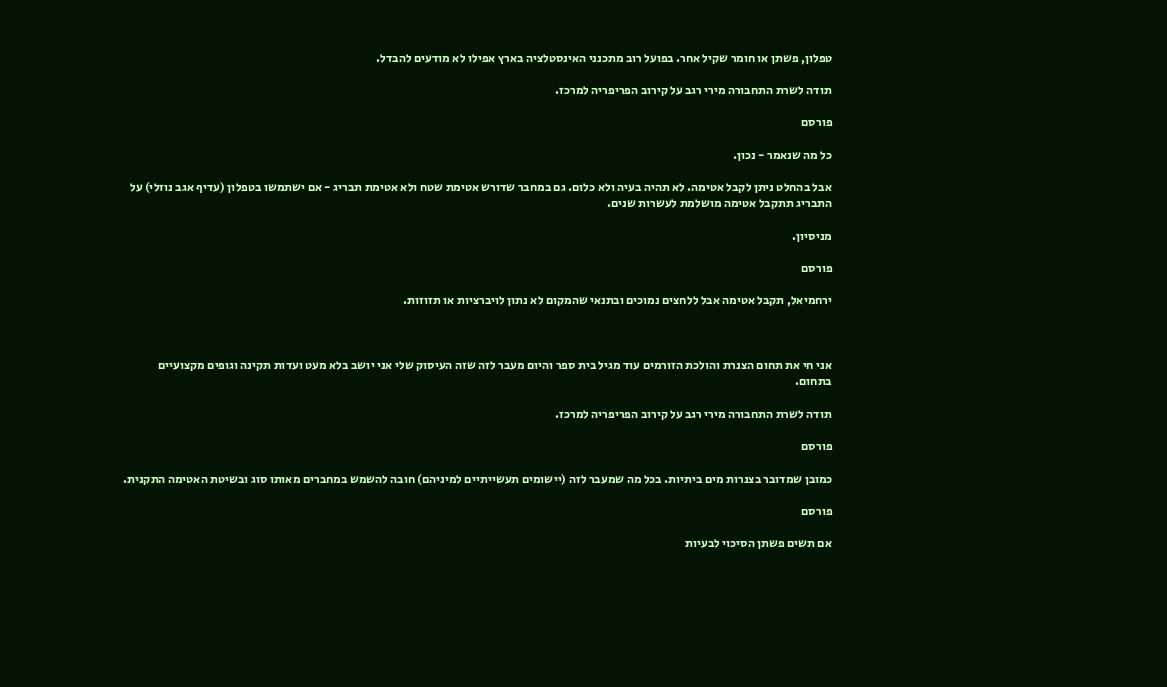טפלון, פשתן או חומר שקיל אחר. בפועל רוב מתכנני האינסטלציה בארץ אפילו לא מודעים להבדל.

תודה לשרת התחבורה מירי רגב על קירוב הפריפריה למרכז.

פורסם

כל מה שנאמר - נכון.

אבל בהחלט ניתן לקבל אטימה. לא תהיה בעיה ולא כלום. גם במחבר שדורש אטימת שטח ולא אטימת תבריג - אם ישתמשו בטפלון (עדיף אגב נוזלי) על התבריג תתקבל אטימה מושלמת לעשרות שנים.

מניסיון.

פורסם

ירחמיאל, תקבל אטימה אבל ללחצים נמוכים ובתנאי שהמקום לא נתון לויברציות או תזוזות.



אני חי את תחום הצנרת והולכת הזורמים עוד מגיל בית ספר והיום מעבר לזה שזה העיסוק שלי אני יושב בלא מעט ועדות תקינה וגופים מקצועיים בתחום.

תודה לשרת התחבורה מירי רגב על קירוב הפריפריה למרכז.

פורסם

כמובן שמדובר בצנרות מים ביתיות. בכל מה שמעבר לזה (יישומים תעשייתיים למיניהם) חובה להשמש במחברים מאותו סוג ובשיטת האטימה התקנית.

פורסם

אם תשים פשתן הסיכוי לבעיות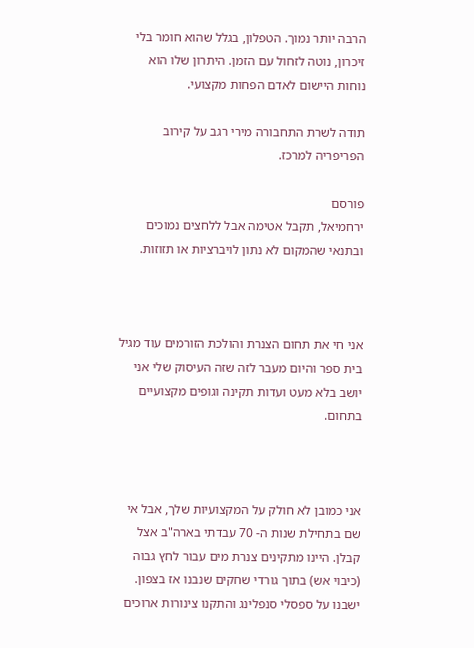הרבה יותר נמוך. הטפלון, בגלל שהוא חומר בלי זיכרון, נוטה לזחול עם הזמן. היתרון שלו הוא נוחות היישום לאדם הפחות מקצועי.

תודה לשרת התחבורה מירי רגב על קירוב הפריפריה למרכז.

פורסם
ירחמיאל, תקבל אטימה אבל ללחצים נמוכים ובתנאי שהמקום לא נתון לויברציות או תזוזות.



אני חי את תחום הצנרת והולכת הזורמים עוד מגיל בית ספר והיום מעבר לזה שזה העיסוק שלי אני יושב בלא מעט ועדות תקינה וגופים מקצועיים בתחום.



אני כמובן לא חולק על המקצועיות שלך, אבל אי שם בתחילת שנות ה- 70 עבדתי בארה"ב אצל קבלן. היינו מתקינים צנרת מים עבור לחץ גבוה (כיבוי אש) בתוך גורדי שחקים שנבנו אז בצפון. ישבנו על ספסלי סנפלינג והתקנו צינורות ארוכים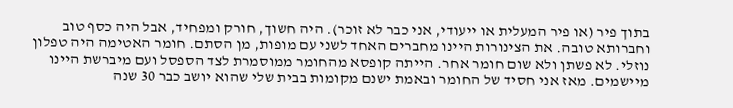בתוך פיר (או פיר המעלית או ייעודי, אני כבר לא זוכר). היה חשוך, חורק ומפחיד, אבל היה כסף טוב וחברותא טובה. את הצינורות היינו מחברים האחד לשני עם מופות, מן הסתם. חומר האטימה היה טפלון נוזלי. לא פשתן ולא שום חומר אחר. הייתה קופסא מהחומר ממוסמרת לצד הספסל ועם מיברשת היינו מיישמים. מאז אני חסיד של החומר ובאמת ישנם מקומות בבית שלי שהוא יושב כבר 30 שנה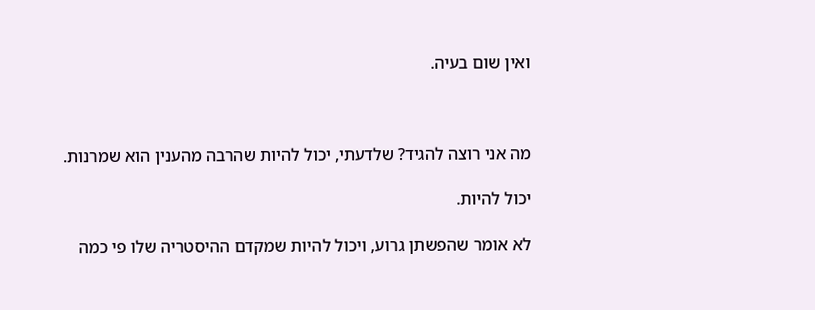ואין שום בעיה.



מה אני רוצה להגיד? שלדעתי, יכול להיות שהרבה מהענין הוא שמרנות.

יכול להיות.

לא אומר שהפשתן גרוע, ויכול להיות שמקדם ההיסטריה שלו פי כמה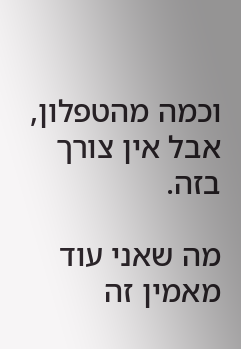וכמה מהטפלון, אבל אין צורך בזה.

מה שאני עוד מאמין זה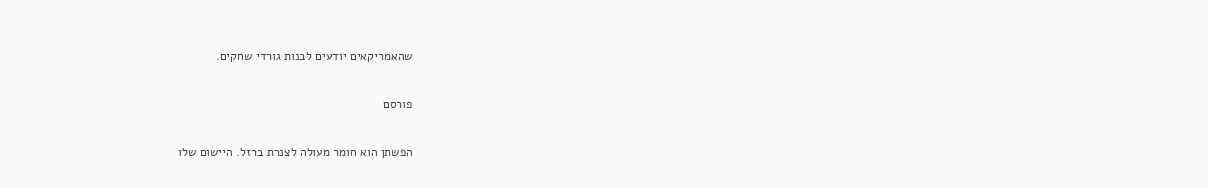שהאמריקאים יודעים לבנות גורדי שחקים.

פורסם

הפשתן הוא חומר מעולה לצנרת ברזל. היישום שלו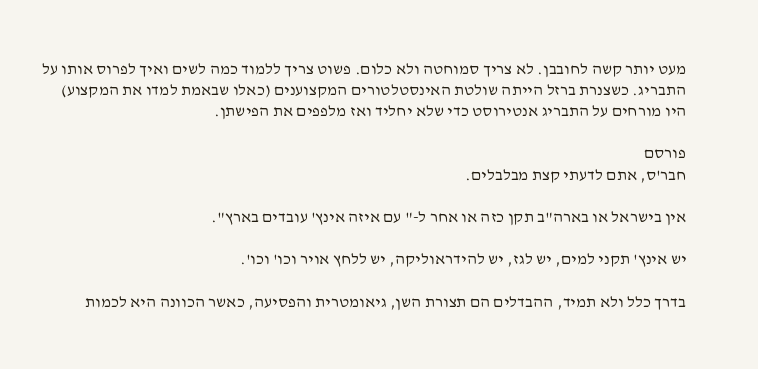מעט יותר קשה לחובבן. לא צריך סמוחטה ולא כלום. פשוט צריך ללמוד כמה לשים ואיך לפרוס אותו על התבריג. כשצנרת ברזל הייתה שולטת האינסטלטורים המקצוענים (כאלו שבאמת למדו את המקצוע) היו מורחים על התבריג אנטירוסט כדי שלא יחליד ואז מלפפים את הפישתן.

פורסם
חבר'ס, אתם לדעתי קצת מבלבלים.

אין בישראל או בארה"ב תקן כזה או אחר ל-" עם איזה אינץ' עובדים בארץ".

יש אינץ' תקני למים, יש לגז, יש להידראוליקה, יש ללחץ אויר וכו' וכו'.

בדרך כלל ולא תמיד, ההבדלים הם תצורת השן, גיאומטרית והפסיעה, כאשר הכוונה היא לכמות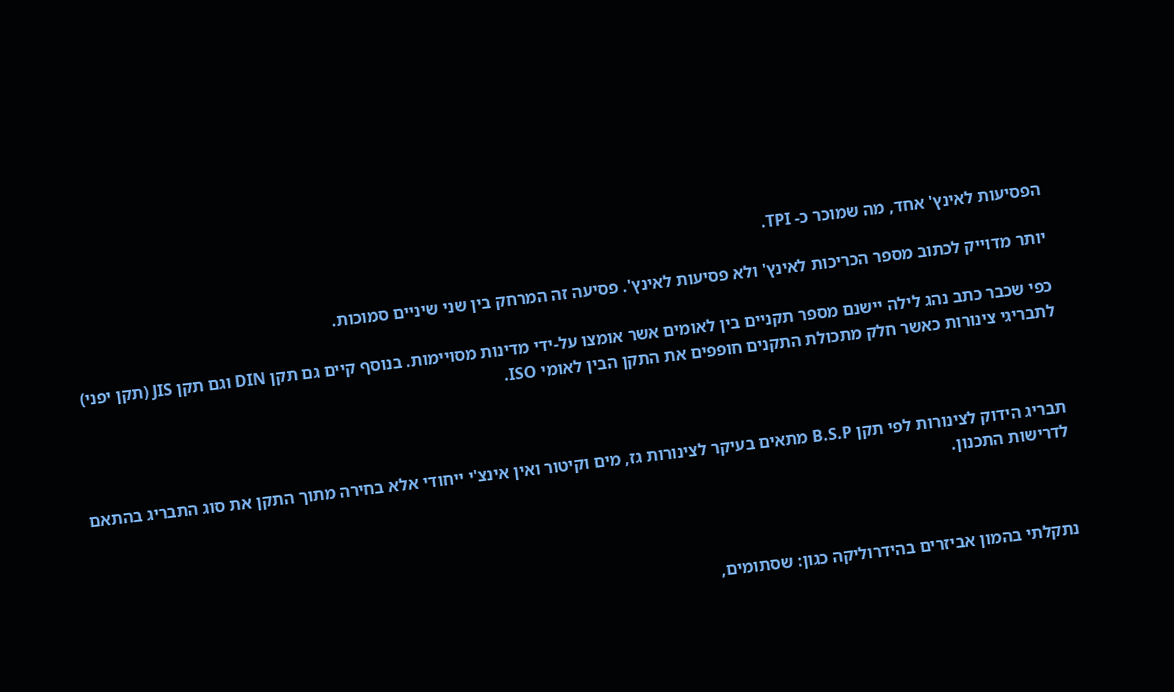הפסיעות לאינץ' אחד, מה שמוכר כ- TPI.

יותר מדוייק לכתוב מספר הכריכות לאינץ' ולא פסיעות לאינץ'. פסיעה זה המרחק בין שני שיניים סמוכות.

כפי שכבר כתב נהג לילה יישנם מספר תקניים בין לאומים אשר אומצו על-ידי מדינות מסויימות. בנוסף קיים גם תקן DIN וגם תקן JIS (תקן יפני) לתבריגי צינורות כאשר חלק מתכולת התקנים חופפים את התקן הבין לאומי ISO.



תבריג הידוק לצינורות לפי תקן B.S.P מתאים בעיקר לצינורות גז, מים וקיטור ואין אינצ'י ייחודי אלא בחירה מתוך התקן את סוג התבריג בהתאם לדרישות התכנון.



נתקלתי בהמון אביזרים בהידרוליקה כגון: שסתומים,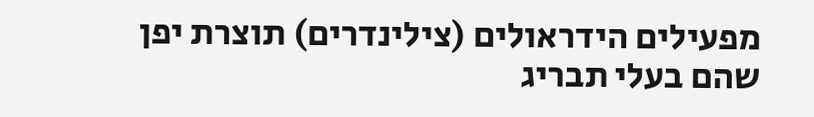מפעילים הידראולים (צילינדרים) תוצרת יפן שהם בעלי תבריג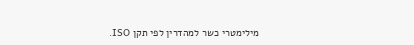מילימטרי כשר למהדרין לפי תקן ISO.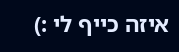איזה כייף לי :)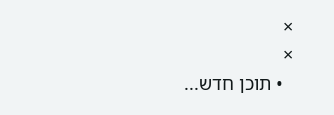×
×
  • תוכן חדש...